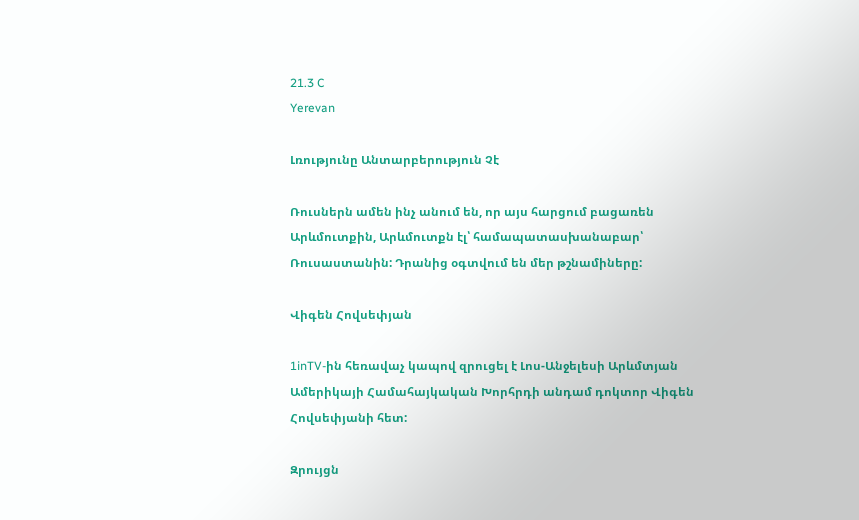21.3 C
Yerevan

Լռությունը Անտարբերություն Չէ

Ռուսներն ամեն ինչ անում են, որ այս հարցում բացառեն Արևմուտքին, Արևմուտքն էլ՝ համապատասխանաբար՝ Ռուսաստանին: Դրանից օգտվում են մեր թշնամիները:

Վիգեն Հովսեփյան

1inTV-ին հեռավաչ կապով զրուցել է Լոս-Անջելեսի Արևմտյան Ամերիկայի Համահայկական Խորհրդի անդամ դոկտոր Վիգեն Հովսեփյանի հետ:

Զրույցն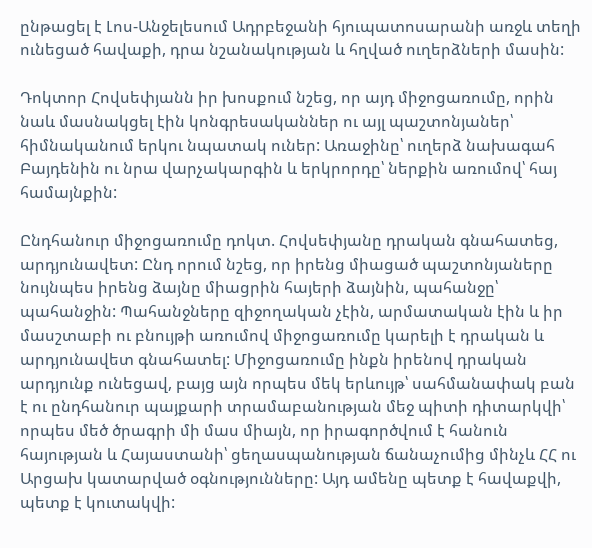ընթացել է Լոս-Անջելեսում Ադրբեջանի հյուպատոսարանի առջև տեղի ունեցած հավաքի, դրա նշանակության և հղված ուղերձների մասին:

Դոկտոր Հովսեփյանն իր խոսքում նշեց, որ այդ միջոցառումը, որին նաև մասնակցել էին կոնգրեսականներ ու այլ պաշտոնյաներ՝ հիմնականում երկու նպատակ ուներ: Առաջինը՝ ուղերձ նախագահ Բայդենին ու նրա վարչակարգին և երկրորդը՝ ներքին առումով՝ հայ համայնքին:

Ընդհանուր միջոցառումը դոկտ. Հովսեփյանը դրական գնահատեց, արդյունավետ: Ընդ որում նշեց, որ իրենց միացած պաշտոնյաները նույնպես իրենց ձայնը միացրին հայերի ձայնին, պահանջը՝ պահանջին: Պահանջները զիջողական չէին, արմատական էին և իր մասշտաբի ու բնույթի առումով միջոցառումը կարելի է դրական և արդյունավետ գնահատել: Միջոցառումը ինքն իրենով դրական արդյունք ունեցավ, բայց այն որպես մեկ երևույթ՝ սահմանափակ բան է ու ընդհանուր պայքարի տրամաբանության մեջ պիտի դիտարկվի՝ որպես մեծ ծրագրի մի մաս միայն, որ իրագործվում է հանուն հայության և Հայաստանի՝ ցեղասպանության ճանաչումից մինչև ՀՀ ու Արցախ կատարված օգնությունները: Այդ ամենը պետք է հավաքվի, պետք է կուտակվի: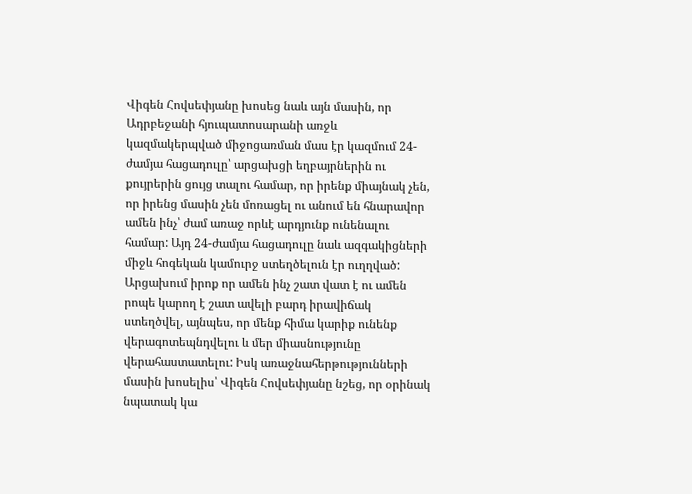Վիգեն Հովսեփյանը խոսեց նաև այն մասին, որ Ադրբեջանի հյուպատոսարանի առջև կազմակերպված միջոցառման մաս էր կազմում 24-ժամյա հացադուլը՝ արցախցի եղբայրներին ու քույրերին ցույց տալու համար, որ իրենք միայնակ չեն, որ իրենց մասին չեն մոռացել ու անում են հնարավոր ամեն ինչ՝ ժամ առաջ որևէ արդյունք ունենալու համար: Այդ 24-ժամյա հացադուլը նաև ազգակիցների միջև հոգեկան կամուրջ ստեղծելուն էր ուղղված: Արցախում իրոք որ ամեն ինչ շատ վատ է ու ամեն րոպե կարող է շատ ավելի բարդ իրավիճակ ստեղծվել, այնպես, որ մենք հիմա կարիք ունենք վերագոտեպնդվելու և մեր միասնությունը վերահաստատելու: Իսկ առաջնահերթությունների մասին խոսելիս՝ Վիգեն Հովսեփյանը նշեց, որ օրինակ նպատակ կա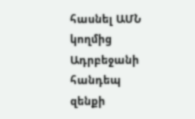հասնել ԱՄՆ կողմից Ադրբեջանի հանդեպ զենքի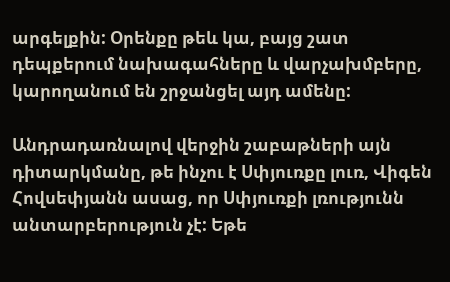արգելքին: Օրենքը թեև կա, բայց շատ դեպքերում նախագահները և վարչախմբերը, կարողանում են շրջանցել այդ ամենը:

Անդրադառնալով վերջին շաբաթների այն դիտարկմանը, թե ինչու է Սփյուռքը լուռ, Վիգեն Հովսեփյանն ասաց, որ Սփյուռքի լռությունն անտարբերություն չէ: Եթե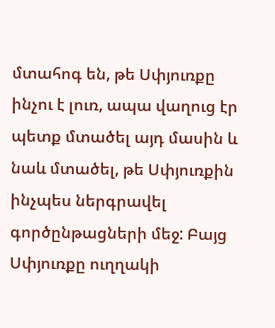մտահոգ են, թե Սփյուռքը ինչու է լուռ, ապա վաղուց էր պետք մտածել այդ մասին և նաև մտածել, թե Սփյուռքին ինչպես ներգրավել գործընթացների մեջ: Բայց Սփյուռքը ուղղակի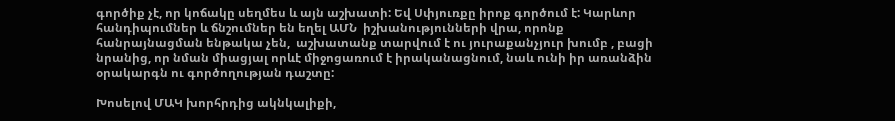գործիք չէ, որ կոճակը սեղմես և այն աշխատի: Եվ Սփյուռքը իրոք գործում է: Կարևոր հանդիպումներ և ճնշումներ են եղել ԱՄՆ  իշխանությունների վրա, որոնք հանրայնացման ենթակա չեն,  աշխատանք տարվում է ու յուրաքանչյուր խումբ , բացի նրանից, որ նման միացյալ որևէ միջոցառում է իրականացնում, նաև ունի իր առանձին օրակարգն ու գործողության դաշտը:

Խոսելով ՄԱԿ խորհրդից ակնկալիքի,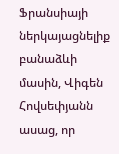Ֆրանսիայի ներկայացնելիք բանաձևի մասին, Վիգեն Հովսեփյանն ասաց, որ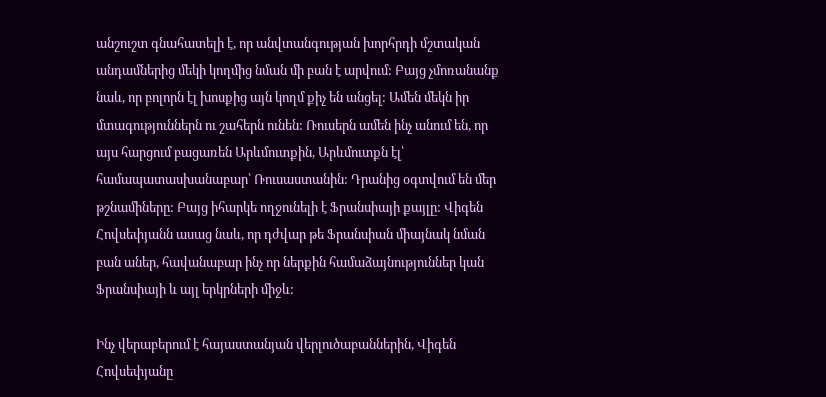անշուշտ գնահատելի է, որ անվտանգության խորհրդի մշտական անդամներից մեկի կողմից նման մի բան է արվում: Բայց չմոռանանք նաև, որ բոլորն էլ խոսքից այն կողմ քիչ են անցել: Ամեն մեկն իր մտագություններն ու շահերն ունեն: Ռուսերն ամեն ինչ անում են, որ այս հարցում բացառեն Արևմուտքին, Արևմուտքն էլ՝ համապատասխանաբար՝ Ռուսաստանին: Դրանից օգտվում են մեր թշնամիները: Բայց իհարկե ողջունելի է Ֆրանսիայի քայլը: Վիգեն Հովսեփյանն ասաց նաև, որ դժվար թե Ֆրանսիան միայնակ նման բան աներ, հավանաբար ինչ որ ներքին համաձայնություններ կան Ֆրանսիայի և այլ երկրների միջև:

Ինչ վերաբերում է հայաստանյան վերլուծաբաններին, Վիգեն Հովսեփյանը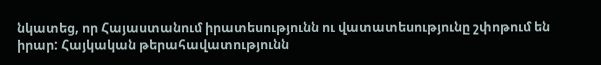նկատեց, որ Հայաստանում իրատեսությունն ու վատատեսությունը շփոթում են իրար: Հայկական թերահավատությունն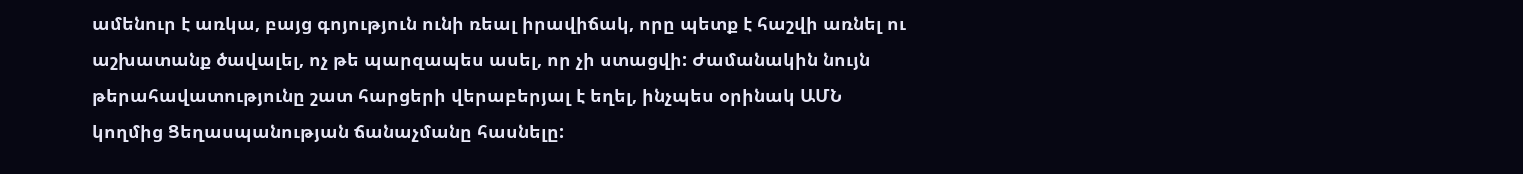ամենուր է առկա, բայց գոյություն ունի ռեալ իրավիճակ, որը պետք է հաշվի առնել ու աշխատանք ծավալել, ոչ թե պարզապես ասել, որ չի ստացվի: Ժամանակին նույն թերահավատությունը շատ հարցերի վերաբերյալ է եղել, ինչպես օրինակ ԱՄՆ կողմից Ցեղասպանության ճանաչմանը հասնելը: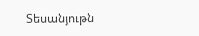Տեսանյութն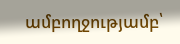ամբողջությամբ՝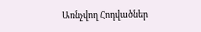Առնչվող Հոդվածներ